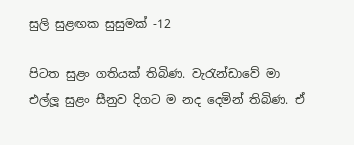සුලි සුළඟක සුසුමක් -12

පිටත සුළං ගතියක් තිබිණ. වැරැන්ඩාවේ මා එල්ලූ සුළං සීනුව දිගට ම නද දෙමින් තිබිණ. ඒ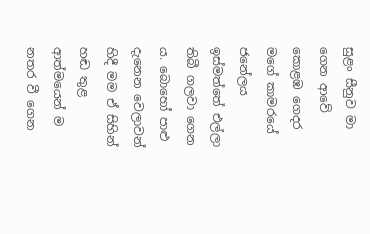සුළං සීනුව මා ගෙන ආවේ කොළඹ ගෙදර මගේ කාමරයේ ජනේලය ඉස්මත්තේ එල්ලා තිබී ගලවා ගෙන ය. බොහෝ පාළු දැනෙන වෙලාවන් හිදී මම ඒ සිහින් හඬ තුළ ආත්මයෙන් ම නතර වී ගෙන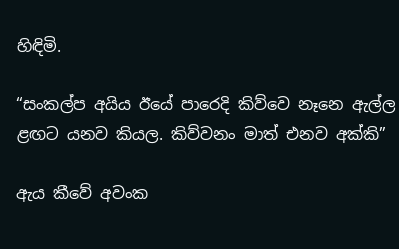හිඳිමි.

“සංකල්ප අයිය ඊයේ පාරෙදි කිව්වෙ නෑනෙ ඇල්ල ළඟට යනව කියල. කිව්වනං මාත් එනව අක්කි”

ඇය කීවේ අවංක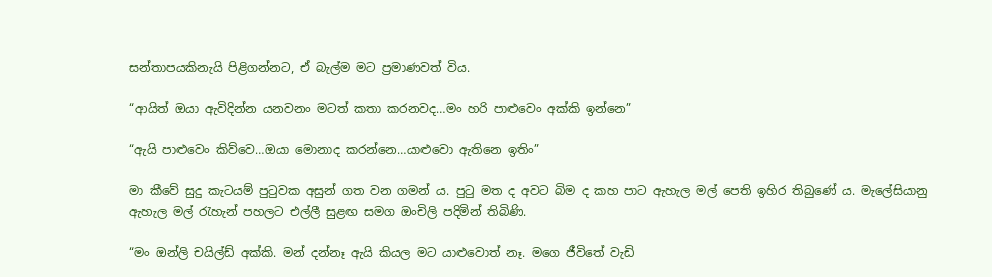සන්තාපයකිනැයි පිළිගන්නට, ඒ බැල්ම මට ප්‍රමාණවත් විය.

“ආයිත් ඔයා ඇවිදින්න යනවනං මටත් කතා කරනවද…මං හරි පාළුවෙං අක්කි ඉන්නෙ”

“ඇයි පාළුවෙං කිව්වෙ…ඔයා මොනාද කරන්නෙ…යාළුවො ඇතිනෙ ඉතිං”

මා කීවේ සුදු කැටයම් පුටුවක අසුන් ගත වන ගමන් ය. පුටු මත ද අවට බිම ද කහ පාට ඇහැල මල් පෙති ඉහිර තිබුණේ ය. මැලේසියානු ඇහැල මල් රැහැන් පහලට එල්ලී සුළඟ සමග ඔංචිලි පදිමින් තිබිණි.

“මං ඔන්ලි චයිල්ඩ් අක්කි. මන් දන්නෑ ඇයි කියල මට යාළුවොත් නෑ. මගෙ ජීවිතේ වැඩි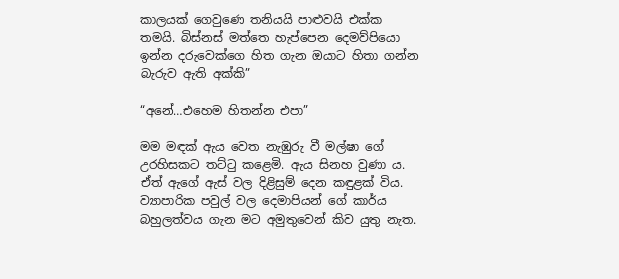කාලයක් ගෙවුණෙ තනියයි පාළුවයි එක්ක තමයි. බිස්නස් මත්තෙ හැප්පෙන දෙමව්පියො ඉන්න දරුවෙක්ගෙ හිත ගැන ඔයාට හිතා ගන්න බැරුව ඇති අක්කි”

“අනේ…එහෙම හිතන්න එපා”

මම මඳක් ඇය වෙත නැඹුරු වී මල්ෂා ගේ උරහිසකට තට්ටු කළෙමි. ඇය සිනහ වුණා ය. ඒත් ඇගේ ඇස් වල දිළිසුම් දෙන කඳුළක් විය. ව්‍යාපාරික පවුල් වල දෙමාපියන් ගේ කාර්ය බහුලත්වය ගැන මට අමුතුවෙන් කිව යුතු නැත.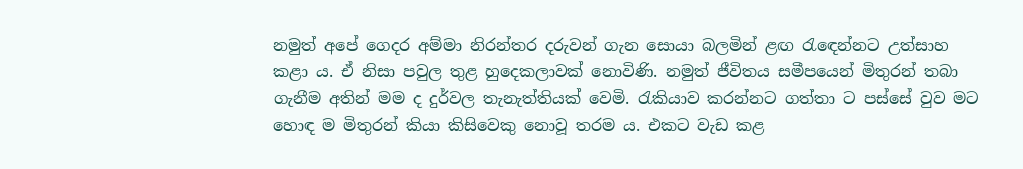නමුත් අපේ ගෙදර අම්මා නිරන්තර දරුවන් ගැන සොයා බලමින් ළඟ රැඳෙන්නට උත්සාහ කළා ය. ඒ නිසා පවුල තුළ හුදෙකලාවක් නොවිණි. නමුත් ජීවිතය සමීපයෙන් මිතුරන් තබා ගැනීම අතින් මම ද දුර්වල තැනැත්තියක් වෙමි. රැකියාව කරන්නට ගත්තා ට පස්සේ වුව මට හොඳ ම මිතුරන් කියා කිසිවෙකු නොවූ තරම ය. එකට වැඩ කළ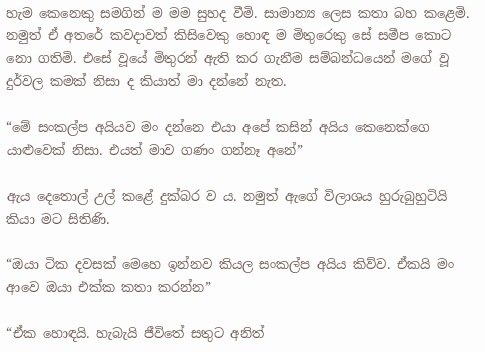හැම කෙනෙකු සමගින් ම මම සුහද වීමි. සාමාන්‍ය ලෙස කතා බහ කළෙමි. නමුත් ඒ අතරේ කවදාවත් කිසිවෙකු හොඳ ම මිතුරෙකු සේ සමීප කොට නො ගතිමි. එසේ වූයේ මිතුරන් ඇති කර ගැනීම සම්බන්ධයෙන් මගේ වූ දුර්වල කමක් නිසා ද කියාත් මා දන්නේ නැත.

“මේ සංකල්ප අයියව මං දන්නෙ එයා අපේ කසින් අයිය කෙනෙක්ගෙ යාළුවෙක් නිසා. එයත් මාව ගණං ගන්නෑ අනේ”

ඇය දෙතොල් උල් කළේ දුක්බර ව ය. නමුත් ඇගේ විලාශය හුරුබුහුටියි කියා මට සිතිණි.

“ඔයා ටික දවසක් මෙහෙ ඉන්නව කියල සංකල්ප අයිය කිව්ව. ඒකයි මං ආවෙ ඔයා එක්ක කතා කරන්න”

“ඒක හොඳයි. හැබැයි ජීවිතේ සතුට අනිත්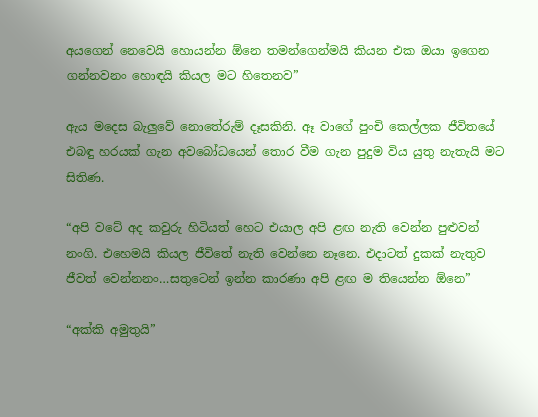අයගෙන් නෙවෙයි හොයන්න ඕනෙ තමන්ගෙන්මයි කියන එක ඔයා ඉගෙන ගන්නවනං හොඳයි කියල මට හිතෙනව”

ඇය මදෙස බැලුවේ නොතේරුම් දෑසකිනි. ඈ වාගේ පුංචි කෙල්ලක ජීවිතයේ එබඳු හරයක් ගැන අවබෝධයෙන් තොර වීම ගැන පුදුම විය යුතු නැතැයි මට සිතිණ.

“අපි වටේ අද කවුරු හිටියත් හෙට එයාල අපි ළඟ නැති වෙන්න පුළුවන් නංගි. එහෙමයි කියල ජීවිතේ නැති වෙන්නෙ නෑනෙ. එදාටත් දුකක් නැතුව ජීවත් වෙන්නනං…සතුටෙන් ඉන්න කාරණා අපි ළඟ ම තියෙන්න ඕනෙ”

“අක්කි අමුතුයි”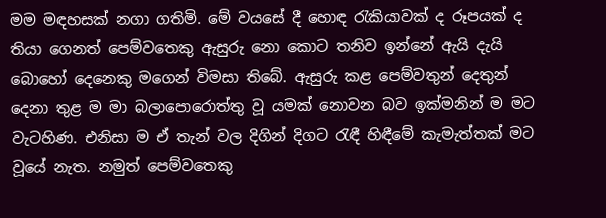මම මඳහසක් නගා ගතිමි. මේ වයසේ දී හොඳ රැකියාවක් ද රූපයක් ද තියා ගෙනත් පෙම්වතෙකු ඇසුරු නො කොට තනිව ඉන්නේ ඇයි දැයි බොහෝ දෙනෙකු මගෙන් විමසා තිබේ. ඇසුරු කළ පෙම්වතුන් දෙතුන් දෙනා තුළ ම මා බලාපොරොත්තු වූ යමක් නොවන බව ඉක්මනින් ම මට වැටහිණ. එනිසා ම ඒ තැන් වල දිගින් දිගට රැඳී හිඳීමේ කැමැත්තක් මට වූයේ නැත. නමුත් පෙම්වතෙකු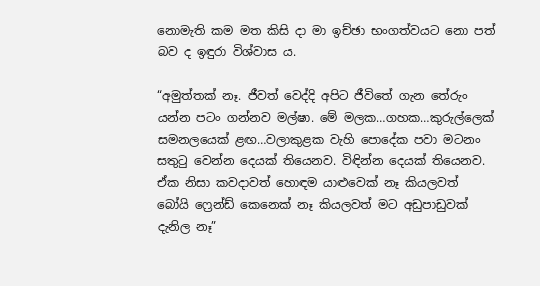නොමැති කම මත කිසි දා මා ඉච්ඡා භංගත්වයට නො පත් බව ද ඉඳුරා විශ්වාස ය.

“අමුත්තක් නෑ. ජීවත් වෙද්දි අපිට ජීවිතේ ගැන තේරුං යන්න පටං ගන්නව මල්ෂා. මේ මලක…ගහක…කුරුල්ලෙක් සමනලයෙක් ළඟ…වලාකුළක වැහි පොදේක පවා මටනං සතුටු වෙන්න දෙයක් තියෙනව. විඳින්න දෙයක් තියෙනව. ඒක නිසා කවදාවත් හොඳම යාළුවෙක් නෑ කියලවත් බෝයි ෆ්‍රෙන්ඩ් කෙනෙක් නෑ කියලවත් මට අඩුපාඩුවක් දැනිල නෑ”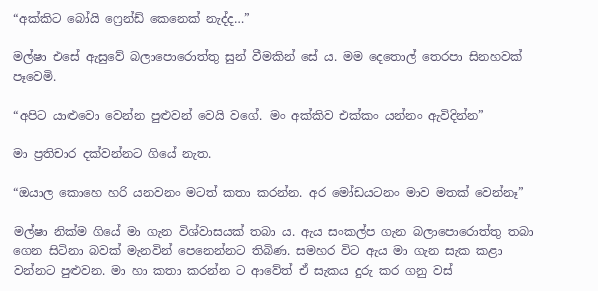“අක්කිට බෝයි ෆ්‍රෙන්ඩ් කෙනෙක් නැද්ද…”

මල්ෂා එසේ ඇසුවේ බලාපොරොත්තු සුන් වීමකින් සේ ය. මම දෙතොල් තෙරපා සිනහවක් පෑවෙමි.

“අපිට යාළුවො වෙන්න පුළුවන් වෙයි වගේ. මං අක්කිව එක්කං යන්නං ඇවිදින්න”

මා ප්‍රතිචාර දක්වන්නට ගියේ නැත.

“ඔයාල කොහෙ හරි යනවනං මටත් කතා කරන්න. අර මෝඩයටනං මාව මතක් වෙන්නෑ”

මල්ෂා නික්ම ගියේ මා ගැන විශ්වාසයක් තබා ය. ඇය සංකල්ප ගැන බලාපොරොත්තු තබා ගෙන සිටිනා බවක් මැනවින් පෙනෙන්නට තිබිණ. සමහර විට ඇය මා ගැන සැක කළා වන්නට පුළුවන. මා හා කතා කරන්න ට ආවේත් ඒ සැකය දුරු කර ගනු වස්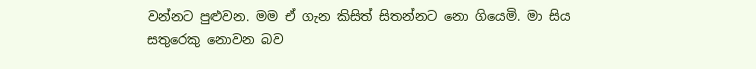වන්නට පුළුවන. මම ඒ ගැන කිසිත් සිතන්නට නො ගියෙමි. මා සිය සතුරෙකු නොවන බව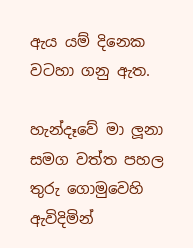ඇය යම් දිනෙක වටහා ගනු ඇත.

හැන්දෑවේ මා ලූනා සමග වත්ත පහල තුරු ගොමුවෙහි ඇවිදිමින්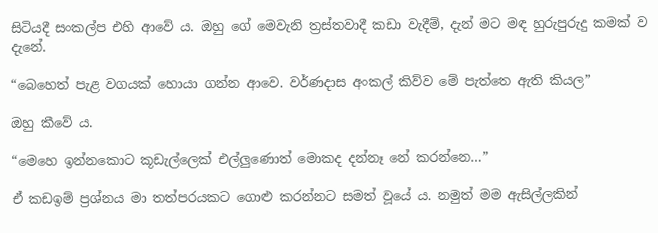සිටියදී සංකල්ප එහි ආවේ ය. ඔහු ගේ මෙවැනි ත්‍රස්තවාදී කඩා වැදීම්, දැන් මට මඳ හුරුපුරුදු කමක් ව දැනේ.

“බෙහෙත් පැළ වගයක් හොයා ගන්න ආවෙ. වර්ණදාස අංකල් කිව්ව මේ පැත්තෙ ඇති කියල”

ඔහු කීවේ ය.

“මෙහෙ ඉන්නකොට කූඩැල්ලෙක් එල්ලුණොත් මොකද දන්නෑ නේ කරන්නෙ…”

ඒ කඩඉම් ප්‍රශ්නය මා තත්පරයකට ගොළු කරන්නට සමත් වූයේ ය. නමුත් මම ඇසිල්ලකින්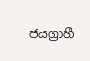ජයග්‍රාහී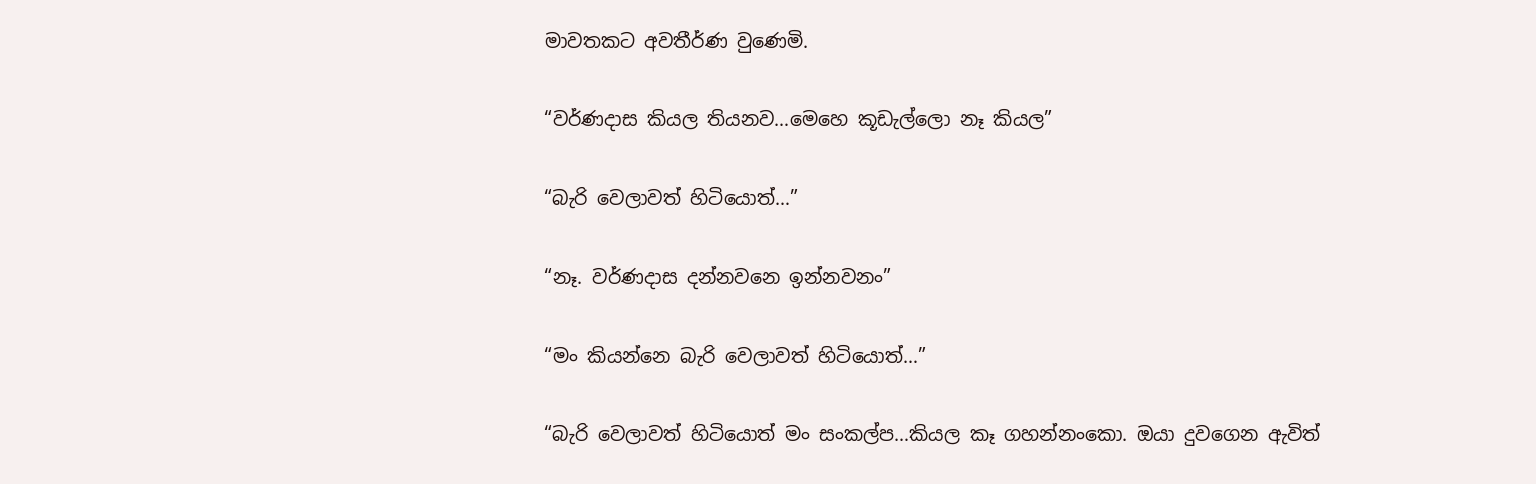මාවතකට අවතීර්ණ වුණෙමි.

“වර්ණදාස කියල තියනව…මෙහෙ කූඩැල්ලො නෑ කියල”

“බැරි වෙලාවත් හිටියොත්…”

“නෑ. වර්ණදාස දන්නවනෙ ඉන්නවනං”

“මං කියන්නෙ බැරි වෙලාවත් හිටියොත්…”

“බැරි වෙලාවත් හිටියොත් මං සංකල්ප…කියල කෑ ගහන්නංකො. ඔයා දුවගෙන ඇවිත්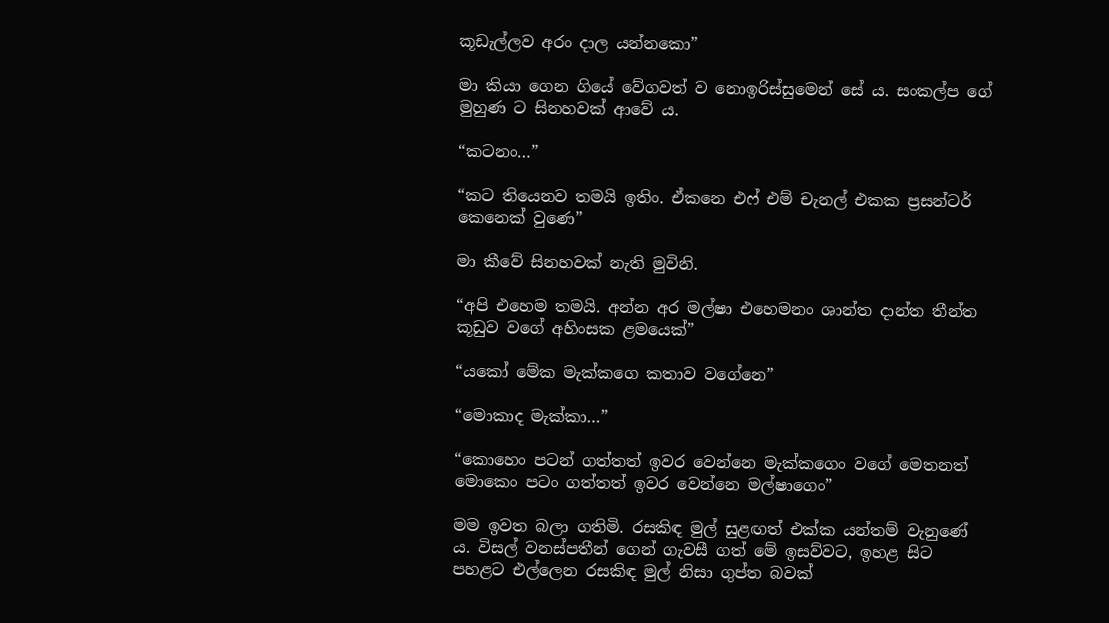කූඩැල්ලව අරං දාල යන්නකො”

මා කියා ගෙන ගියේ වේගවත් ව නොඉරිස්සුමෙන් සේ ය. සංකල්ප ගේ මුහුණ ට සිනහවක් ආවේ ය.

“කටනං…”

“කට තියෙනව තමයි ඉතිං. ඒකනෙ එෆ් එම් චැනල් එකක ප්‍රසන්ටර් කෙනෙක් වුණෙ”

මා කීවේ සිනහවක් නැති මුවිනි.

“අපි එහෙම තමයි. අන්න අර මල්ෂා එහෙමනං ශාන්ත දාන්ත තීන්ත කූඩුව වගේ අහිංසක ළමයෙක්”

“යකෝ මේක මැක්කගෙ කතාව වගේනෙ”

“මොකාද මැක්කා…”

“කොහෙං පටන් ගත්තත් ඉවර වෙන්නෙ මැක්කගෙං වගේ මෙතනත් මොකෙං පටං ගත්තත් ඉවර වෙන්නෙ මල්ෂාගෙං”

මම ඉවත බලා ගතිමි. රසකිඳ මුල් සුළඟත් එක්ක යන්තම් වැනුණේ ය. විසල් වනස්පතීන් ගෙන් ගැවසී ගත් මේ ඉසව්වට, ඉහළ සිට පහළට එල්ලෙන රසකිඳ මුල් නිසා ගුප්ත බවක්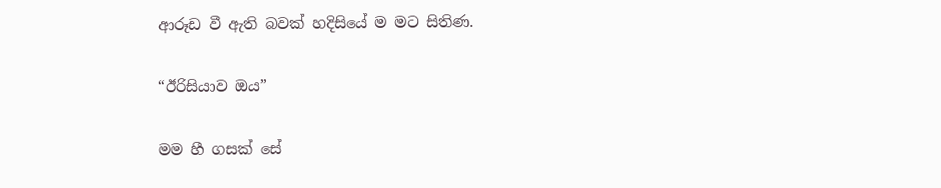ආරූඩ වී ඇති බවක් හදිසියේ ම මට සිතිණ.

“ඊරිසියාව ඔය”

මම හී ගසක් සේ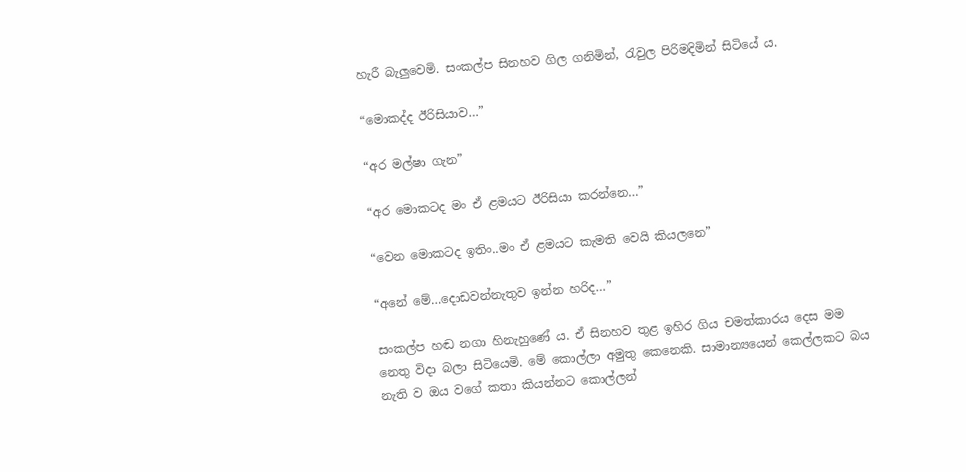හැරී බැලුවෙමි. සංකල්ප සිනහව ගිල ගනිමින්, රැවුල පිරිමදිමින් සිටියේ ය.

“මොකද්ද ඊරිසියාව…”

“අර මල්ෂා ගැන”

“අර මොකටද මං ඒ ළමයට ඊරිසියා කරන්නෙ…”

“වෙන මොකටද ඉතිං..මං ඒ ළමයට කැමති වෙයි කියලනෙ”

“අනේ මේ…දොඩවන්නැතුව ඉන්න හරිද…”

සංකල්ප හඬ නගා හිනැහුණේ ය. ඒ සිනහව තුළ ඉහිර ගිය චමත්කාරය දෙස මම නෙතු විදා බලා සිටියෙමි. මේ කොල්ලා අමුතු කෙනෙකි. සාමාන්‍යයෙන් කෙල්ලකට බය නැති ව ඔය වගේ කතා කියන්නට කොල්ලන්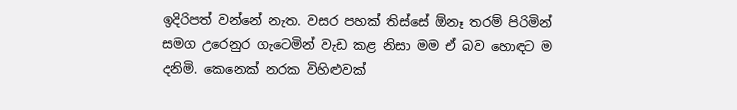ඉදිරිපත් වන්නේ නැත. වසර පහක් තිස්සේ ඕනෑ තරම් පිරිමින් සමග උරෙනුර ගැටෙමින් වැඩ කළ නිසා මම ඒ බව හොඳට ම දනිමි. කෙනෙක් නරක විහිළුවක්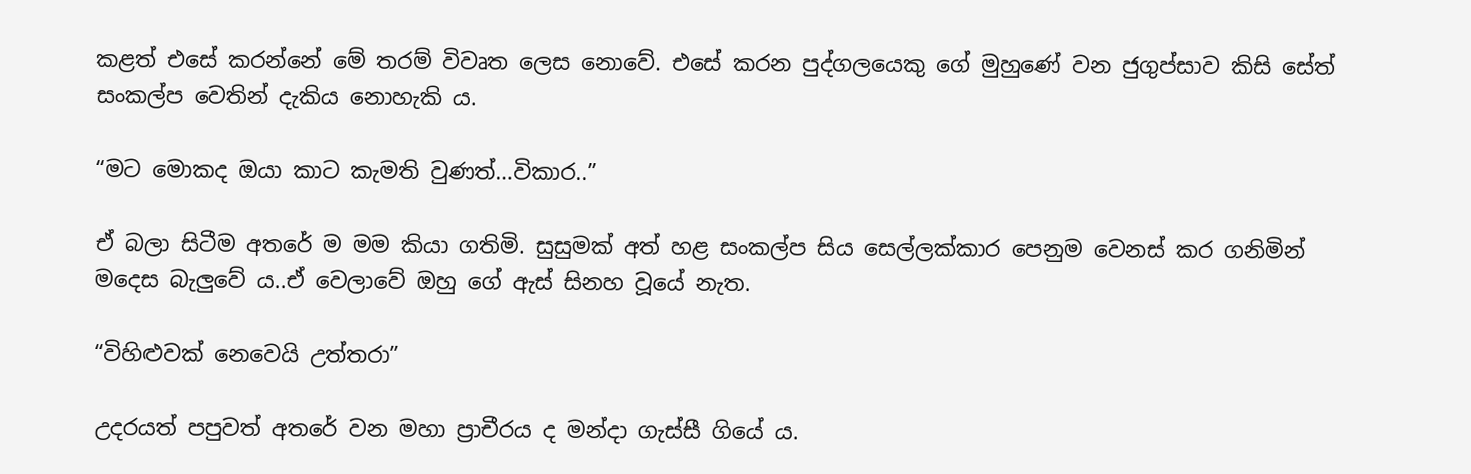කළත් එසේ කරන්නේ මේ තරම් විවෘත ලෙස නොවේ. එසේ කරන පුද්ගලයෙකු ගේ මුහුණේ වන ජුගුප්සාව කිසි සේත් සංකල්ප වෙතින් දැකිය නොහැකි ය.

“මට මොකද ඔයා කාට කැමති වුණත්…විකාර..”

ඒ බලා සිටීම අතරේ ම මම කියා ගතිමි. සුසුමක් අත් හළ සංකල්ප සිය සෙල්ලක්කාර පෙනුම වෙනස් කර ගනිමින් මදෙස බැලුවේ ය..ඒ වෙලාවේ ඔහු ගේ ඇස් සිනහ වූයේ නැත.

“විහිළුවක් නෙවෙයි උත්තරා”

උදරයත් පපුවත් අතරේ වන මහා ප්‍රාචීරය ද මන්දා ගැස්සී ගියේ ය.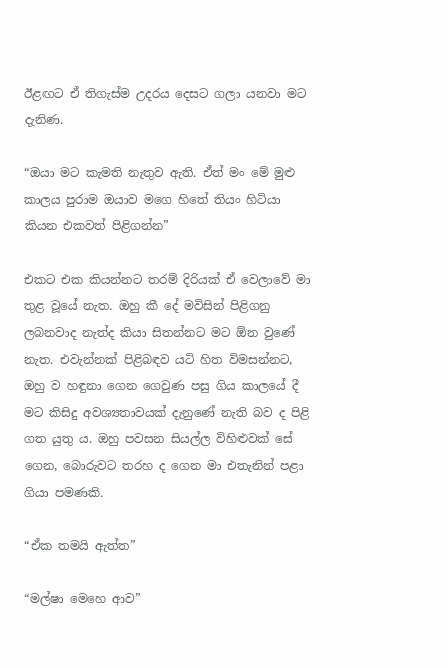ඊළඟට ඒ තිගැස්ම උදරය දෙසට ගලා යනවා මට දැනිණ.

“ඔයා මට කැමති නැතුව ඇති. ඒත් මං මේ මුළු කාලය පුරාම ඔයාව මගෙ හිතේ තියං හිටියා කියන එකවත් පිළිගන්න”

එකට එක කියන්නට තරම් දිරියක් ඒ වෙලාවේ මා තුළ වූයේ නැත. ඔහු කී දේ මවිසින් පිළිගනු ලබනවාද නැත්ද කියා සිතන්නට මට ඕන වුණේ නැත. එවැන්නක් පිළිබඳව යටි හිත විමසන්නට, ඔහු ව හඳුනා ගෙන ගෙවුණ පසු ගිය කාලයේ දී මට කිසිදු අවශ්‍යතාවයක් දැනුණේ නැති බව ද පිළි ගත යුතු ය. ඔහු පවසන සියල්ල විහිළුවක් සේ ගෙන, බොරුවට තරහ ද ගෙන මා එතැනින් පළා ගියා පමණකි.

“ඒක තමයි ඇත්ත”

“මල්ෂා මෙහෙ ආව”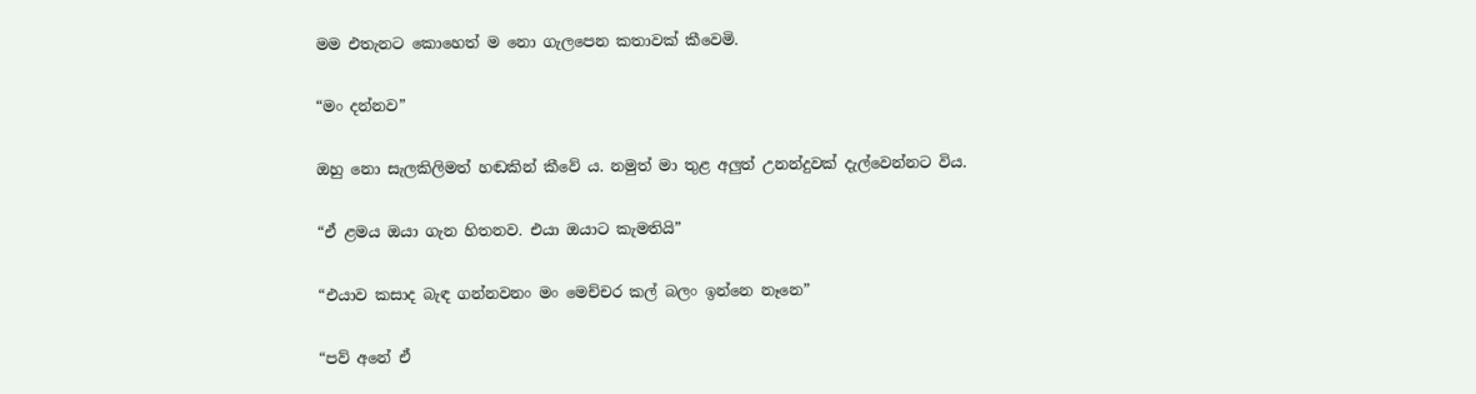මම එතැනට කොහෙත් ම නො ගැලපෙන කතාවක් කීවෙමි.

“මං දන්නව”

ඔහු නො සැලකිලිමත් හඬකින් කීවේ ය. නමුත් මා තුළ අලුත් උනන්දුවක් දැල්වෙන්නට විය.

“ඒ ළමය ඔයා ගැන හිතනව. එයා ඔයාට කැමතියි”

“එයාව කසාද බැඳ ගන්නවනං මං මෙච්චර කල් බලං ඉන්නෙ නෑනෙ”

“පව් අනේ ඒ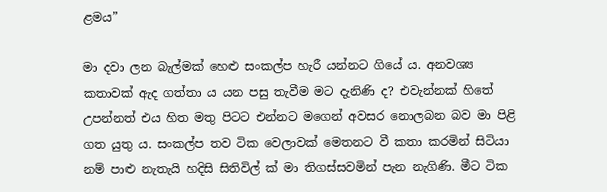ළමය”

මා දවා ලන බැල්මක් හෙළු සංකල්ප හැරී යන්නට ගියේ ය. අනවශ්‍ය කතාවක් ඇද ගත්තා ය යන පසු තැවීම මට දැනිණි ද? එවැන්නක් හිතේ උපන්නත් එය හිත මතු පිටට එන්නට මගෙන් අවසර නොලබන බව මා පිළි ගත යුතු ය. සංකල්ප තව ටික වෙලාවක් මෙතනට වී කතා කරමින් සිටියා නම් පාළු නැතැයි හදිසි සිතිවිල් ක් මා තිගස්සවමින් පැන නැගිණි. මීට ටික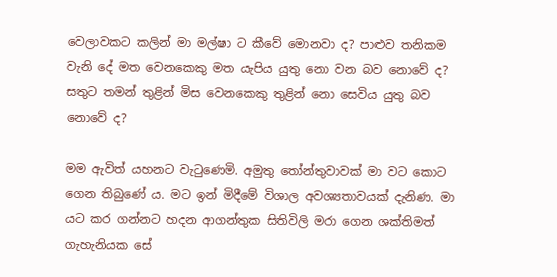වෙලාවකට කලින් මා මල්ෂා ට කීවේ මොනවා ද? පාළුව තනිකම වැනි දේ මත වෙනකෙකු මත යැපිය යුතු නො වන බව නොවේ ද? සතුට තමන් තුළින් මිස වෙනකෙකු තුළින් නො සෙවිය යුතු බව නොවේ ද?

මම ඇවිත් යහනට වැටුණෙමි. අමුතු තෝන්තුවාවක් මා වට කොට ගෙන තිබුණේ ය. මට ඉන් මිදීමේ විශාල අවශ්‍යතාවයක් දැනිණ. මා යට කර ගන්නට හදන ආගන්තුක සිතිවිලි මරා ගෙන ශක්තිමත් ගැහැනියක සේ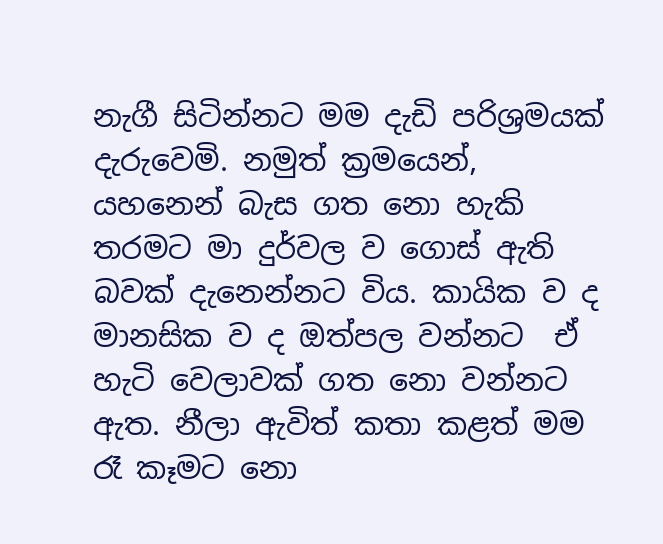නැගී සිටින්නට මම දැඩි පරිශ්‍රමයක් දැරුවෙමි. නමුත් ක්‍රමයෙන්, යහනෙන් බැස ගත නො හැකි තරමට මා දුර්වල ව ගොස් ඇති බවක් දැනෙන්නට විය. කායික ව ද මානසික ව ද ඔත්පල වන්නට  ඒ හැටි වෙලාවක් ගත නො වන්නට ඇත. නීලා ඇවිත් කතා කළත් මම රෑ කෑමට නො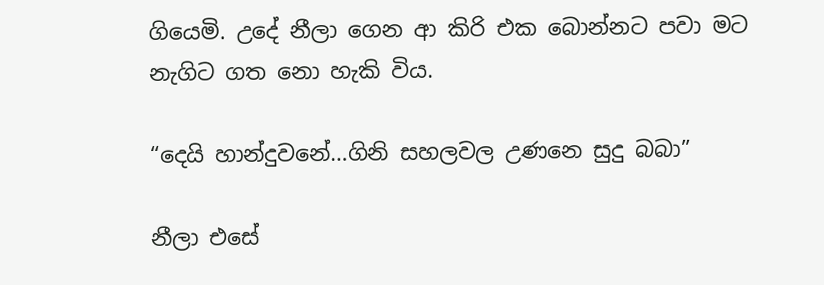ගියෙමි. උදේ නීලා ගෙන ආ කිරි එක බොන්නට පවා මට නැගිට ගත නො හැකි විය.

“දෙයි හාන්දුවනේ…ගිනි සහලවල උණනෙ සුදු බබා”

නීලා එසේ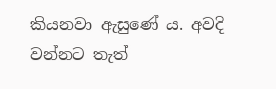කියනවා ඇසුණේ ය. අවදි වන්නට තැත්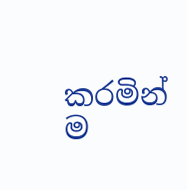කරමින් ම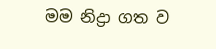මම නිද්‍රා ගත ව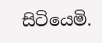සිටියෙමි.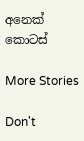අනෙක් කොටස්

More Stories

Don't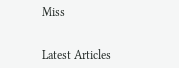Miss


Latest Articles